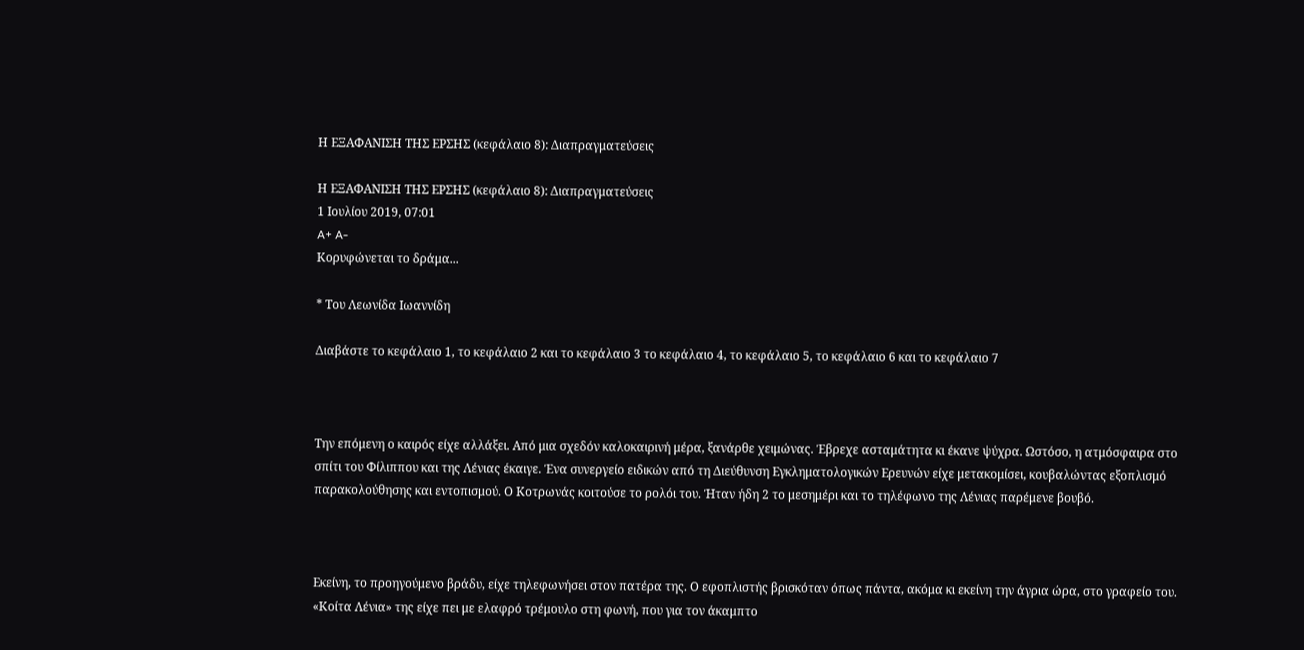Η ΕΞΑΦΑΝΙΣΗ ΤΗΣ ΕΡΣΗΣ (κεφάλαιο 8): Διαπραγματεύσεις

Η ΕΞΑΦΑΝΙΣΗ ΤΗΣ ΕΡΣΗΣ (κεφάλαιο 8): Διαπραγματεύσεις
1 Ιουλίου 2019, 07:01
A+ A-
Κορυφώνεται το δράμα...

* Του Λεωνίδα Ιωαννίδη

Διαβάστε το κεφάλαιο 1, το κεφάλαιο 2 και το κεφάλαιο 3 το κεφάλαιο 4, το κεφάλαιο 5, το κεφάλαιο 6 και το κεφάλαιο 7



Την επόμενη ο καιρός είχε αλλάξει. Από μια σχεδόν καλοκαιρινή μέρα, ξανάρθε χειμώνας. Έβρεχε ασταμάτητα κι έκανε ψύχρα. Ωστόσο, η ατμόσφαιρα στο σπίτι του Φίλιππου και της Λένιας έκαιγε. Ένα συνεργείο ειδικών από τη Διεύθυνση Εγκληματολογικών Ερευνών είχε μετακομίσει, κουβαλώντας εξοπλισμό παρακολούθησης και εντοπισμού. Ο Κοτρωνάς κοιτούσε το ρολόι του. Ήταν ήδη 2 το μεσημέρι και το τηλέφωνο της Λένιας παρέμενε βουβό.



Εκείνη, το προηγούμενο βράδυ, είχε τηλεφωνήσει στον πατέρα της. Ο εφοπλιστής βρισκόταν όπως πάντα, ακόμα κι εκείνη την άγρια ώρα, στο γραφείο του. «Κοίτα Λένια» της είχε πει με ελαφρό τρέμουλο στη φωνή, που για τον άκαμπτο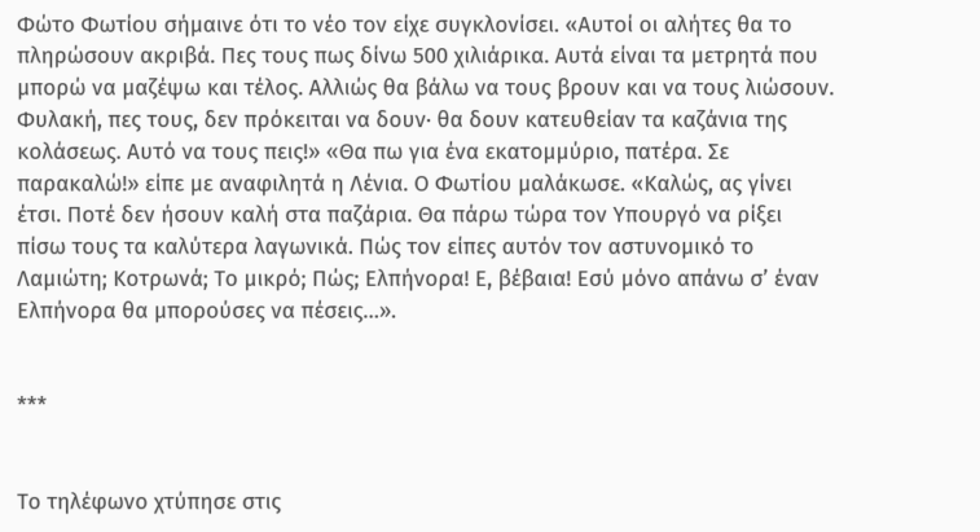Φώτο Φωτίου σήμαινε ότι το νέο τον είχε συγκλονίσει. «Αυτοί οι αλήτες θα το πληρώσουν ακριβά. Πες τους πως δίνω 500 χιλιάρικα. Αυτά είναι τα μετρητά που μπορώ να μαζέψω και τέλος. Αλλιώς θα βάλω να τους βρουν και να τους λιώσουν. Φυλακή, πες τους, δεν πρόκειται να δουν· θα δουν κατευθείαν τα καζάνια της κολάσεως. Αυτό να τους πεις!» «Θα πω για ένα εκατομμύριο, πατέρα. Σε παρακαλώ!» είπε με αναφιλητά η Λένια. Ο Φωτίου μαλάκωσε. «Καλώς, ας γίνει έτσι. Ποτέ δεν ήσουν καλή στα παζάρια. Θα πάρω τώρα τον Υπουργό να ρίξει πίσω τους τα καλύτερα λαγωνικά. Πώς τον είπες αυτόν τον αστυνομικό το Λαμιώτη; Κοτρωνά; Το μικρό; Πώς; Ελπήνορα! Ε, βέβαια! Εσύ μόνο απάνω σ’ έναν Ελπήνορα θα μπορούσες να πέσεις…».


***


Το τηλέφωνο χτύπησε στις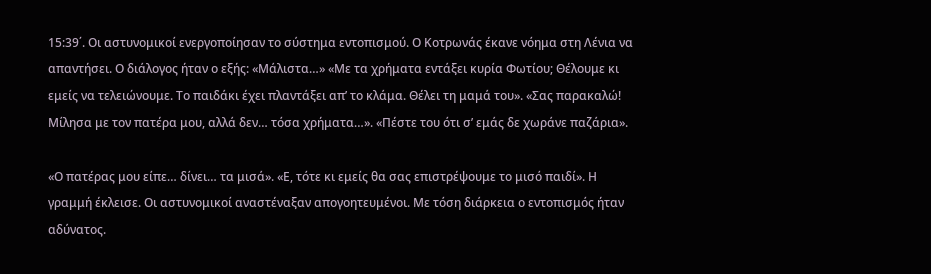15:39΄. Οι αστυνομικοί ενεργοποίησαν το σύστημα εντοπισμού. Ο Κοτρωνάς έκανε νόημα στη Λένια να απαντήσει. Ο διάλογος ήταν ο εξής: «Μάλιστα…» «Με τα χρήματα εντάξει κυρία Φωτίου; Θέλουμε κι εμείς να τελειώνουμε. Το παιδάκι έχει πλαντάξει απ’ το κλάμα. Θέλει τη μαμά του». «Σας παρακαλώ! Μίλησα με τον πατέρα μου, αλλά δεν… τόσα χρήματα…». «Πέστε του ότι σ’ εμάς δε χωράνε παζάρια».

«Ο πατέρας μου είπε… δίνει… τα μισά». «Ε, τότε κι εμείς θα σας επιστρέψουμε το μισό παιδί». Η γραμμή έκλεισε. Οι αστυνομικοί αναστέναξαν απογοητευμένοι. Με τόση διάρκεια ο εντοπισμός ήταν αδύνατος.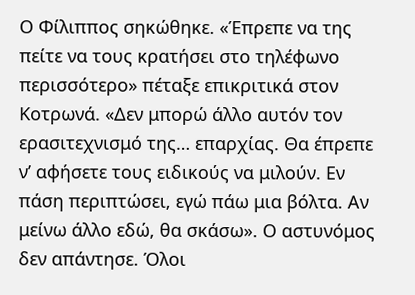Ο Φίλιππος σηκώθηκε. «Έπρεπε να της πείτε να τους κρατήσει στο τηλέφωνο περισσότερο» πέταξε επικριτικά στον Κοτρωνά. «Δεν μπορώ άλλο αυτόν τον ερασιτεχνισμό της… επαρχίας. Θα έπρεπε ν’ αφήσετε τους ειδικούς να μιλούν. Εν πάση περιπτώσει, εγώ πάω μια βόλτα. Αν μείνω άλλο εδώ, θα σκάσω». Ο αστυνόμος δεν απάντησε. Όλοι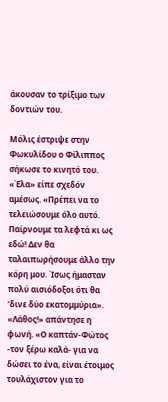άκουσαν το τρίξιμο των δοντιών του.

Μόλις έστριψε στην Φωκυλίδου ο Φίλιππος σήκωσε το κινητό του. «Έλα» είπε σχεδόν αμέσως. «Πρέπει να το τελειώσουμε όλο αυτό. Παίρνουμε τα λεφτά κι ως εδώ! Δεν θα ταλαιπωρήσουμε άλλο την κόρη μου. Ίσως ήμασταν πολύ αισιόδοξοι ότι θα ʼδινε δύο εκατομμύρια». «Λάθος!» απάντησε η φωνή. «Ο καπτάν-Φώτος -τον ξέρω καλά- για να δώσει το ένα, είναι έτοιμος τουλάχιστον για το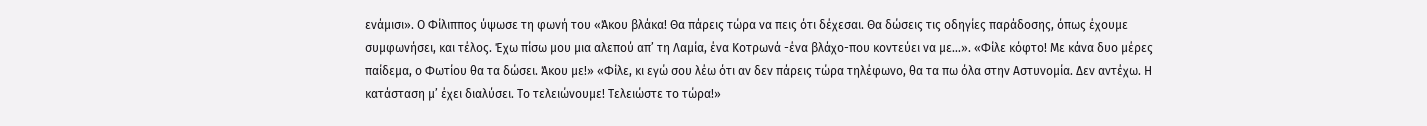ενάμισι». Ο Φίλιππος ύψωσε τη φωνή του «Άκου βλάκα! Θα πάρεις τώρα να πεις ότι δέχεσαι. Θα δώσεις τις οδηγίες παράδοσης, όπως έχουμε συμφωνήσει, και τέλος. Έχω πίσω μου μια αλεπού απ’ τη Λαμία, ένα Κοτρωνά -ένα βλάχο-που κοντεύει να με…». «Φίλε κόφτο! Με κάνα δυο μέρες παίδεμα, ο Φωτίου θα τα δώσει. Άκου με!» «Φίλε, κι εγώ σου λέω ότι αν δεν πάρεις τώρα τηλέφωνο, θα τα πω όλα στην Αστυνομία. Δεν αντέχω. Η κατάσταση μ’ έχει διαλύσει. Το τελειώνουμε! Τελειώστε το τώρα!»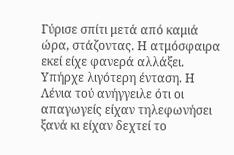Γύρισε σπίτι μετά από καμιά ώρα, στάζοντας. Η ατμόσφαιρα εκεί είχε φανερά αλλάξει. Υπήρχε λιγότερη ένταση. Η Λένια τού ανήγγειλε ότι οι απαγωγείς είχαν τηλεφωνήσει ξανά κι είχαν δεχτεί το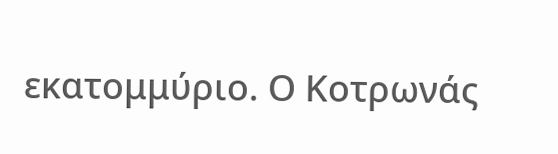εκατομμύριο. Ο Κοτρωνάς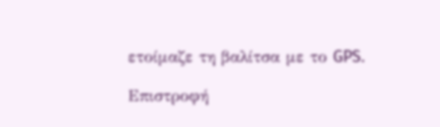ετοίμαζε τη βαλίτσα με το GPS.

Επιστροφή